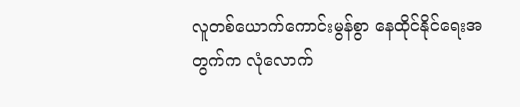လူတစ်ယောက်ကောင်းမွန်စွာ နေထိုင်နိုင်ရေးအတွက်က လုံလောက်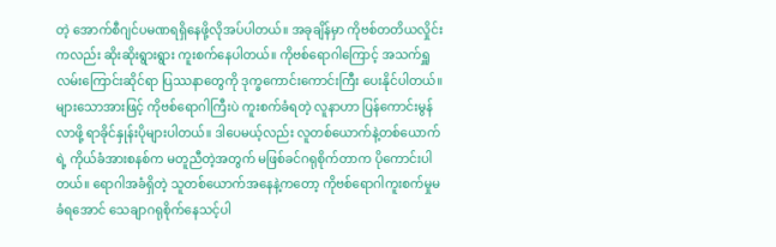တဲ့ အောက်စီဂျင်ပမဏရရှိနေဖို့လိုအပ်ပါတယ်။ အခုချိန်မှာ ကိုဗစ်တတိယလှိုင်းကလည်း ဆိုးဆိုးရွားရွား ကူးစက်နေပါတယ်။ ကိုဗစ်ရောဂါကြောင့် အသက်ရှူလမ်းကြောင်းဆိုင်ရာ ပြဿနာတွေကို ဒုက္ခကောင်းကောင်းကြီး ပေးနိုင်ပါတယ်။
များသောအားဖြင့် ကိုဗစ်ရောဂါကြီးပဲ ကူးစက်ခံရတဲ့ လူနာဟာ ပြန်ကောင်းမွန်လာဖို့ ရာခိုင်နှုန်းပိုများပါတယ်။ ဒါပေမယ့်လည်း လူတစ်ယောက်နဲ့တစ်ယောက်ရဲ့ ကိုယ်ခံအားစနစ်က မတူညီတဲ့အတွက် မဖြစ်ခင်ဂရုစိုက်တာက ပိုကောင်းပါတယ်။ ရောဂါအခံရှိတဲ့ သူတစ်ယောက်အနေနဲ့ကတော့ ကိုဗစ်ရောဂါကူးစက်မှုမခံရအောင် သေချာဂရုစိုက်နေသင့်ပါ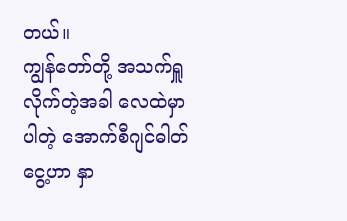တယ်။
ကျွန်တော်တို့ အသက်ရှူလိုက်တဲ့အခါ လေထဲမှာပါတဲ့ အောက်စီဂျင်ဓါတ်ငွေ့ဟာ နှာ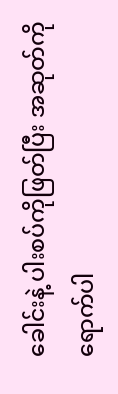ခေါင်းနဲ့ ပါးစပ်ကိုဖြတ်ပြီး အဆုတ်ကိုရောက်ပါ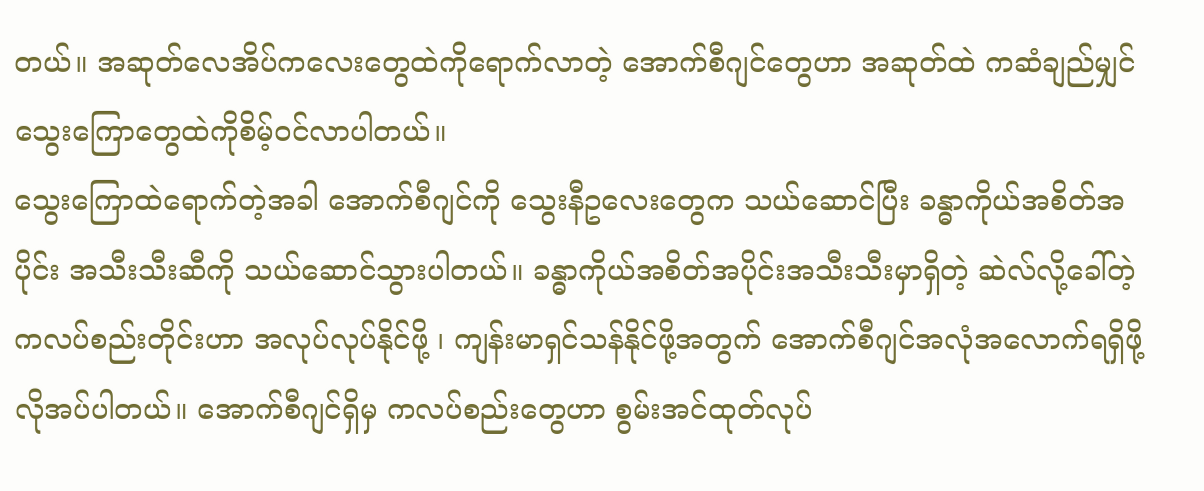တယ်။ အဆုတ်လေအိပ်ကလေးတွေထဲကိုရောက်လာတဲ့ အောက်စီဂျင်တွေဟာ အဆုတ်ထဲ ကဆံချည်မျှင်သွေးကြောတွေထဲကိုစိမ့်ဝင်လာပါတယ်။
သွေးကြောထဲရောက်တဲ့အခါ အောက်စီဂျင်ကို သွေးနီဥလေးတွေက သယ်ဆောင်ပြီး ခန္ဓာကိုယ်အစိတ်အပိုင်း အသီးသီးဆီကို သယ်ဆောင်သွားပါတယ်။ ခန္ဓာကိုယ်အစိတ်အပိုင်းအသီးသီးမှာရှိတဲ့ ဆဲလ်လို့ခေါ်တဲ့ ကလပ်စည်းတိုင်းဟာ အလုပ်လုပ်နိုင်ဖို့ ၊ ကျန်းမာရှင်သန်နိုင်ဖို့အတွက် အောက်စီဂျင်အလုံအလောက်ရရှိဖို့ လိုအပ်ပါတယ်။ အောက်စီဂျင်ရှိမှ ကလပ်စည်းတွေဟာ စွမ်းအင်ထုတ်လုပ်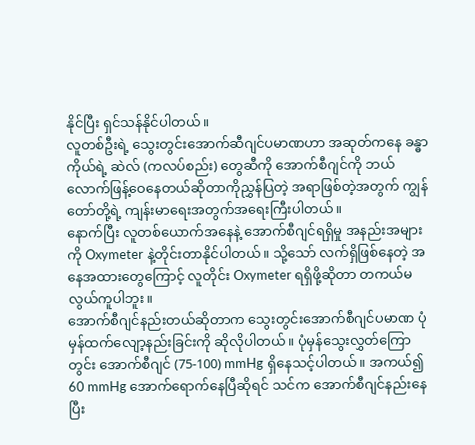နိုင်ပြီး ရှင်သန်နိုင်ပါတယ်။
လူတစ်ဦးရဲ့ သွေးတွင်းအောက်ဆီဂျင်ပမာဏဟာ အဆုတ်ကနေ ခန္ဓာကိုယ်ရဲ့ ဆဲလ် (ကလပ်စည်း) တွေဆီကို အောက်စီဂျင်ကို ဘယ်လောက်ဖြန့်ဝေနေတယ်ဆိုတာကိုညွှန်ပြတဲ့ အရာဖြစ်တဲ့အတွက် ကျွန်တော်တို့ရဲ့ ကျန်းမာရေးအတွက်အရေးကြီးပါတယ်။
နောက်ပြီး လူတစ်ယောက်အနေနဲ့ အောက်စီဂျင်ရရှိမှု အနည်းအများကို Oxymeter နဲ့တိုင်းတာနိုင်ပါတယ်။ သို့သော် လက်ရှိဖြစ်နေတဲ့ အနေအထားတွေကြောင့် လူတိုင်း Oxymeter ရရှိဖို့ဆိုတာ တကယ်မလွယ်ကူပါဘူး။
အောက်စီဂျင်နည်းတယ်ဆိုတာက သွေးတွင်းအောက်စီဂျင်ပမာဏ ပုံမှန်ထက်လျော့နည်းခြင်းကို ဆိုလိုပါတယ်။ ပုံမှန်သွေးလွှတ်ကြောတွင်း အောက်စီဂျင် (75-100) mmHg ရှိနေသင့်ပါတယ်။ အကယ်၍ 60 mmHg အောက်ရောက်နေပြီဆိုရင် သင်က အောက်စီဂျင်နည်းနေပြီး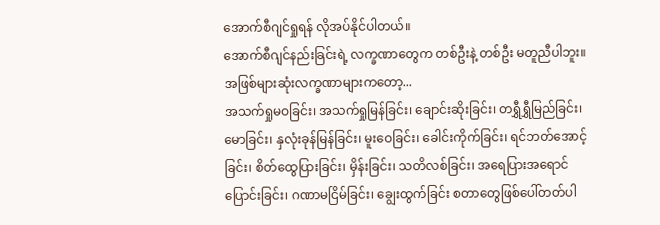အောက်စီဂျင်ရှုရန် လိုအပ်နိုင်ပါတယ်။
အောက်စီဂျင်နည်းခြင်းရဲ့ လက္ခဏာတွေက တစ်ဦးနဲ့ တစ်ဦး မတူညီပါဘူး။ အဖြစ်များဆုံးလက္ခဏာများကတော့...
အသက်ရှုမဝခြင်း၊ အသက်ရှုမြန်ခြင်း၊ ချောင်းဆိုးခြင်း၊ တရွှီရွှီမြည်ခြင်း၊ မောခြင်း၊ နှလုံးခုန်မြန်ခြင်း၊ မူးဝေခြင်း၊ ခေါင်းကိုက်ခြင်း၊ ရင်ဘတ်အောင့်ခြင်း၊ စိတ်ထွေပြားခြင်း၊ မှိန်းခြင်း၊ သတိလစ်ခြင်း၊ အရေပြားအရောင်ပြောင်းခြင်း၊ ဂဏာမငြိမ်ခြင်း၊ ချွေးထွက်ခြင်း စတာတွေဖြစ်ပေါ်တတ်ပါ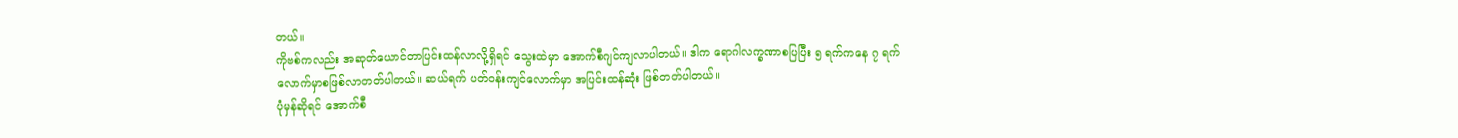တယ်။
ကိုဗစ်ကလည်း အဆုတ်ယောင်တာပြင်းထန်လာလို့ရှိရင် သွေးထဲမှာ အောက်စီဂျင်ကျလာပါတယ်။ ဒါက ရောဂါလက္ခဏာစပြပြီး ၅ ရက်ကနေ ၇ ရက်လောက်မှာစဖြစ်လာတတ်ပါတယ်။ ဆယ်ရက် ပတ်ဝန်းကျင်လောက်မှာ အပြင်းထန်ဆုံး ဖြစ်တတ်ပါတယ်။
ပုံမှန်ဆိုရင် အောက်စီ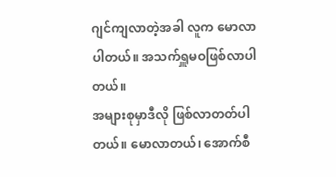ဂျင်ကျလာတဲ့အခါ လူက မောလာပါတယ်။ အသက်ရှူမဝဖြစ်လာပါတယ်။
အများစုမှာဒီလို ဖြစ်လာတတ်ပါတယ်။ မောလာတယ်၊ အောက်စီ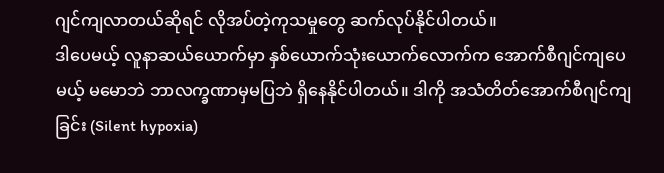ဂျင်ကျလာတယ်ဆိုရင် လိုအပ်တဲ့ကုသမှုတွေ ဆက်လုပ်နိုင်ပါတယ်။
ဒါပေမယ့် လူနာဆယ်ယောက်မှာ နှစ်ယောက်သုံးယောက်လောက်က အောက်စီဂျင်ကျပေမယ့် မမောဘဲ ဘာလက္ခဏာမှမပြဘဲ ရှိနေနိုင်ပါတယ်။ ဒါကို အသံတိတ်အောက်စီဂျင်ကျခြင်း (Silent hypoxia)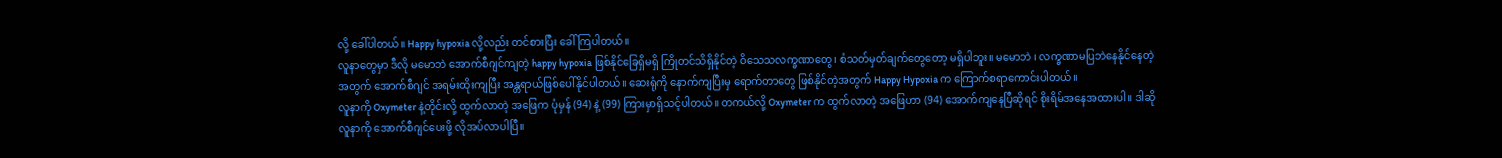လို့ ခေါ်ပါတယ်။ Happy hypoxia လို့လည်း တင်စားပြီး ခေါ်ကြပါတယ်။
လူနာတွေမှာ ဒီလို မမောဘဲ အောက်စီဂျင်ကျတဲ့ happy hypoxia ဖြစ်နိုင်ခြေရှိမရှိ ကြိုတင်သိရှိနိုင်တဲ့ ဝိသေသလက္ခဏာတွေ၊ စံသတ်မှတ်ချက်တွေတော့ မရှိပါဘူး။ မမောဘဲ ၊ လက္ခဏာမပြဘဲနေနိုင်နေတဲ့အတွက် အောက်စီဂျင် အရမ်းထိုးကျပြီး အန္တရာယ်ဖြစ်ပေါ်နိုင်ပါတယ်။ ဆေးရုံကို နောက်ကျပြီးမှ ရောက်တာတွေ ဖြစ်နိုင်တဲ့အတွက် Happy Hypoxia က ကြောက်စရာကောင်းပါတယ်။
လူနာကို Oxymeter နဲ့တိုင်းလို့ ထွက်လာတဲ့ အဖြေက ပုံမှန် (94) နဲ့ (99) ကြားမှာရှိသင့်ပါတယ်။ တကယ်လို့ Oxymeter က ထွက်လာတဲ့ အဖြေဟာ (94) အောက်ကျနေပြီဆိုရင် စိုးရိမ်အနေအထားပါ။ ဒါဆို လူနာကို အောက်စီဂျင်ပေးဖို့ လိုအပ်လာပါပြီ။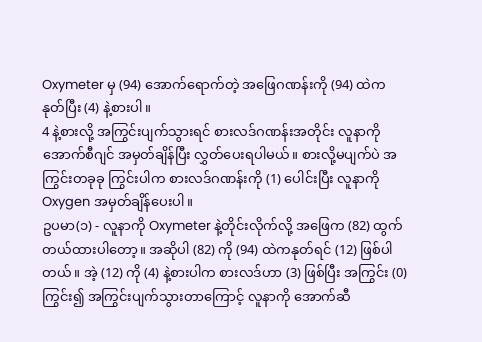Oxymeter မှ (94) အောက်ရောက်တဲ့ အဖြေဂဏန်းကို (94) ထဲက နုတ်ပြီး (4) နဲ့စားပါ။
4 နဲ့စားလို့ အကြွင်းပျက်သွားရင် စားလဒ်ဂဏန်းအတိုင်း လူနာကို အောက်စီဂျင် အမှတ်ချိန်ပြီး လွှတ်ပေးရပါမယ်။ စားလို့မပျက်ပဲ အကြွင်းတခုခု ကြွင်းပါက စားလဒ်ဂဏန်းကို (1) ပေါင်းပြီး လူနာကို Oxygen အမှတ်ချိန်ပေးပါ။
ဥပမာ(၁) - လူနာကို Oxymeter နဲ့တိုင်းလိုက်လို့ အဖြေက (82) ထွက်တယ်ထားပါတော့။ အဆိုပါ (82) ကို (94) ထဲကနုတ်ရင် (12) ဖြစ်ပါတယ်။ အဲ့ (12) ကို (4) နဲ့စားပါက စားလဒ်ဟာ (3) ဖြစ်ပြီး အကြွင်း (0) ကြွင်း၍ အကြွင်းပျက်သွားတာကြောင့် လူနာကို အောက်ဆီ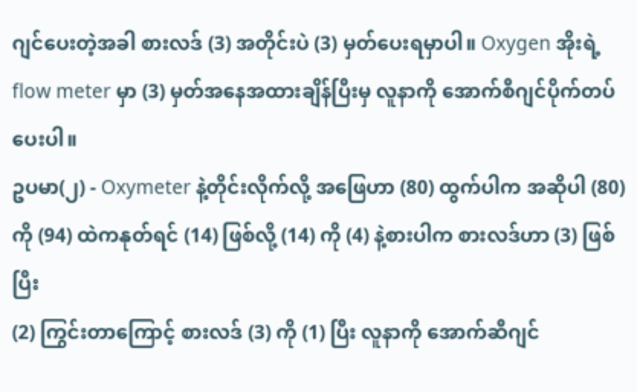ဂျင်ပေးတဲ့အခါ စားလဒ် (3) အတိုင်းပဲ (3) မှတ်ပေးရမှာပါ။ Oxygen အိုးရဲ့ flow meter မှာ (3) မှတ်အနေအထားချိန်ပြီးမှ လူနာကို အောက်စီဂျင်ပိုက်တပ်ပေးပါ။
ဥပမာ(၂) - Oxymeter နဲ့တိုင်းလိုက်လို့ အဖြေဟာ (80) ထွက်ပါက အဆိုပါ (80) ကို (94) ထဲကနုတ်ရင် (14) ဖြစ်လို့ (14) ကို (4) နဲ့စားပါက စားလဒ်ဟာ (3) ဖြစ်ပြီး
(2) ကြွင်းတာကြောင့် စားလဒ် (3) ကို (1) ပြီး လူနာကို အောက်ဆီဂျင်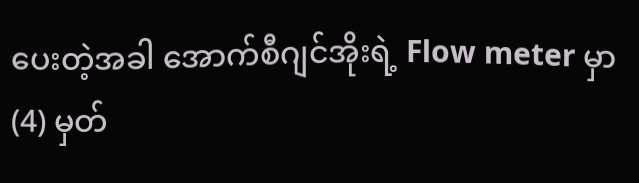ပေးတဲ့အခါ အောက်စီဂျင်အိုးရဲ့ Flow meter မှာ (4) မှတ်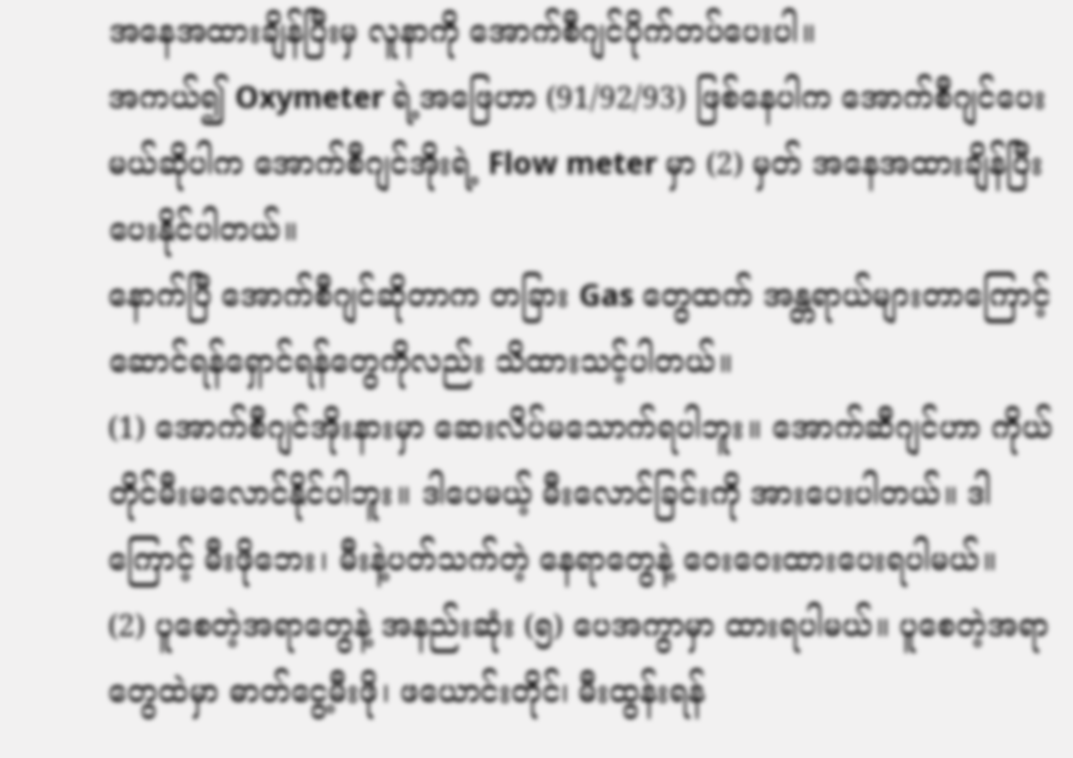အနေအထားချိန်ပြီးမှ လူနာကို အောက်စီဂျင်ပိုက်တပ်ပေးပါ။
အကယ်၍ Oxymeter ရဲ့အဖြေဟာ (91/92/93) ဖြစ်နေပါက အောက်စီဂျင်ပေးမယ်ဆိုပါက အောက်စီဂျင်အိုးရဲ့ Flow meter မှာ (2) မှတ် အနေအထားချိန်ပြီး ပေးနိုင်ပါတယ်။
နောက်ပြီ အောက်စီဂျင်ဆိုတာက တခြား Gas တွေထက် အန္တရာယ်များတာကြောင့် ဆောင်ရန်ရှောင်ရန်တွေကိုလည်း သိထားသင့်ပါတယ်။
(1) အောက်စီဂျင်အိုးနားမှာ ဆေးလိပ်မသောက်ရပါဘူး။ အောက်ဆီဂျင်ဟာ ကိုယ်တိုင်မီးမလောင်နိုင်ပါဘူး။ ဒါပေမယ့် မီးလောင်ခြင်းကို အားပေးပါတယ်။ ဒါကြောင့် မီးဖိုဘေး၊ မီးနဲ့ပတ်သက်တဲ့ နေရာတွေနဲ့ ဝေးဝေးထားပေးရပါမယ်။
(2) ပူစေတဲ့အရာတွေနဲ့ အနည်းဆုံး (၅) ပေအကွာမှာ ထားရပါမယ်။ ပူစေတဲ့အရာတွေထဲမှာ ဓာတ်ငွေ့မီးဖို၊ ဖယောင်းတိုင်၊ မီးထွန်းရန်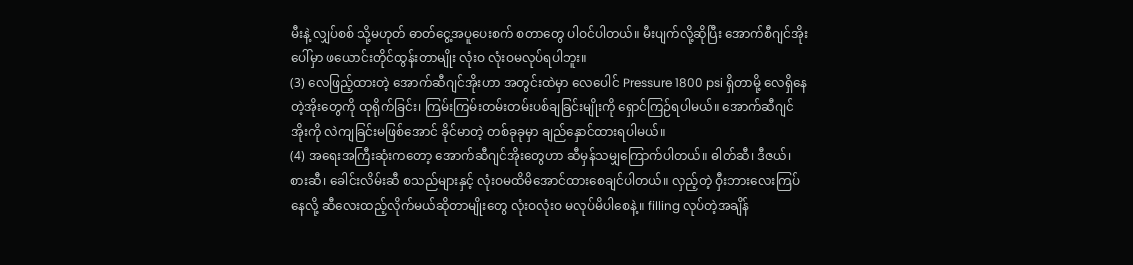မီးနဲ့ လျှပ်စစ် သို့မဟုတ် ဓာတ်ငွေ့အပူပေးစက် စတာတွေ ပါဝင်ပါတယ်။ မီးပျက်လို့ဆိုပြီး အောက်စီဂျင်အိုးပေါ်မှာ ဖယောင်းတိုင်ထွန်းတာမျိုး လုံးဝ လုံးဝမလုပ်ရပါဘူး။
(3) လေဖြည့်ထားတဲ့ အောက်ဆီဂျင်အိုးဟာ အတွင်းထဲမှာ လေပေါင် Pressure 1800 psi ရှိတာမို့ လေရှိနေတဲ့အိုးတွေကို ထုရိုက်ခြင်း၊ ကြမ်းကြမ်းတမ်းတမ်းပစ်ချခြင်းမျိုးကို ရှောင်ကြဉ်ရပါမယ်။ အောက်ဆီဂျင်အိုးကို လဲကျခြင်းမဖြစ်အောင် ခိုင်မာတဲ့ တစ်ခုခုမှာ ချည်နှောင်ထားရပါမယ်။
(4) အရေးအကြီးဆုံးကတော့ အောက်ဆီဂျင်အိုးတွေဟာ ဆီမှန်သမျှကြောက်ပါတယ်။ ဓါတ်ဆီ၊ ဒီဇယ်၊ စားဆီ၊ ခေါင်းလိမ်းဆီ စသည်များနှင့် လုံးဝမထိမိအောင်ထားစေချင်ပါတယ်။ လှည့်တဲ့ ဝှီးဘားလေးကြပ်နေလို့ ဆီလေးထည့်လိုက်မယ်ဆိုတာမျိုးတွေ လုံးဝလုံးဝ မလုပ်မိပါစေနဲ့။ filling လုပ်တဲ့အချိန်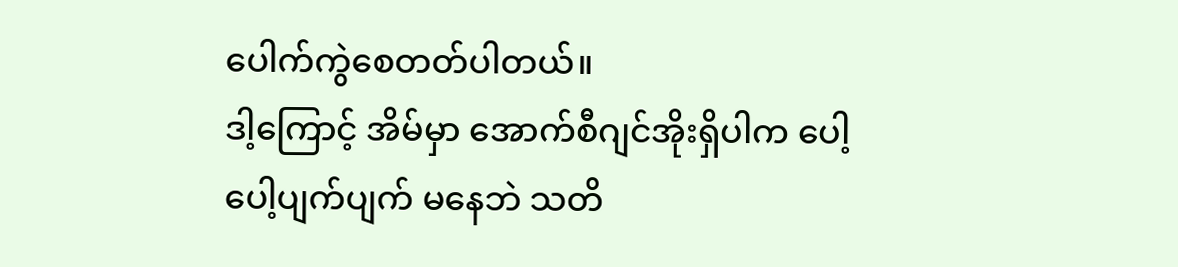ပေါက်ကွဲစေတတ်ပါတယ်။
ဒါ့ကြောင့် အိမ်မှာ အောက်စီဂျင်အိုးရှိပါက ပေါ့ပေါ့ပျက်ပျက် မနေဘဲ သတိ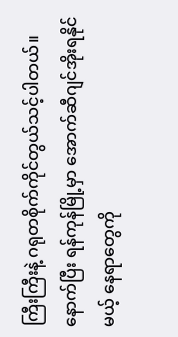ကြီးကြီးနဲ့ ဂရုတစိုက်ကိုင်တွယ်သင့်ပါတယ်။ နောက်ပြီး ရန်ကုန်မြို့မှာ အောက်ဆီဂျင်အိုးရနိုင်မယ့် နေရာတွေကို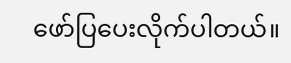ဖော်ပြပေးလိုက်ပါတယ်။